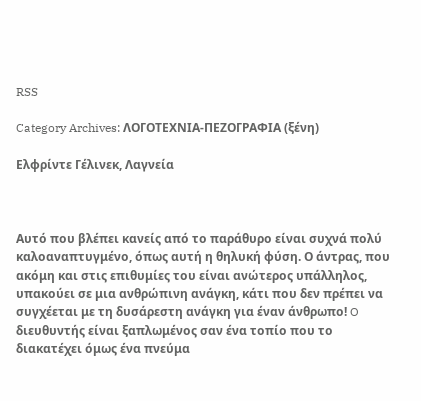RSS

Category Archives: ΛΟΓΟΤΕΧΝΙΑ-ΠΕΖΟΓΡΑΦΙΑ (ξένη)

Ελφρίντε Γέλινεκ, Λαγνεία



Αυτό που βλέπει κανείς από το παράθυρο είναι συχνά πολύ καλοαναπτυγμένο, όπως αυτή η θηλυκή φύση. Ο άντρας, που ακόμη και στις επιθυμίες του είναι ανώτερος υπάλληλος, υπακούει σε μια ανθρώπινη ανάγκη, κάτι που δεν πρέπει να συγχέεται με τη δυσάρεστη ανάγκη για έναν άνθρωπο! O διευθυντής είναι ξαπλωμένος σαν ένα τοπίο που το διακατέχει όμως ένα πνεύμα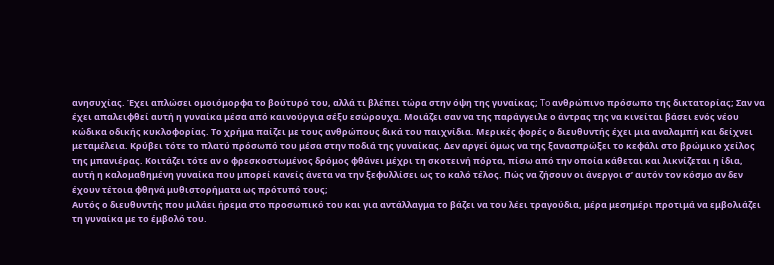ανησυχίας. Έχει απλώσει ομοιόμορφα το βούτυρό του, αλλά τι βλέπει τώρα στην όψη της γυναίκας; To ανθρώπινο πρόσωπο της δικτατορίας; Σαν να έχει απαλειφθεί αυτή η γυναίκα μέσα από καινούργια σέξυ εσώρουχα. Μοιάζει σαν να της παράγγειλε ο άντρας της να κινείται βάσει ενός νέου κώδικα οδικής κυκλοφορίας. Το χρήμα παίζει με τους ανθρώπους δικά του παιχνίδια. Μερικές φορές ο διευθυντής έχει μια αναλαμπή και δείχνει μεταμέλεια. Κρύβει τότε το πλατύ πρόσωπό του μέσα στην ποδιά της γυναίκας. Δεν αργεί όμως να της ξανασπρώξει το κεφάλι στο βρώμικο χείλος της μπανιέρας. Κοιτάζει τότε αν ο φρεσκοστωμένος δρόμος φθάνει μέχρι τη σκοτεινή πόρτα, πίσω από την οποία κάθεται και λικνίζεται η ίδια, αυτή η καλομαθημένη γυναίκα που μπορεί κανείς άνετα να την ξεφυλλίσει ως το καλό τέλος. Πώς να ζήσουν οι άνεργοι σ’ αυτόν τον κόσμο αν δεν έχουν τέτοια φθηνά μυθιστορήματα ως πρότυπό τους;
Αυτός ο διευθυντής που μιλάει ήρεμα στο προσωπικό του και για αντάλλαγμα το βάζει να του λέει τραγούδια, μέρα μεσημέρι προτιμά να εμβολιάζει τη γυναίκα με το έμβολό του.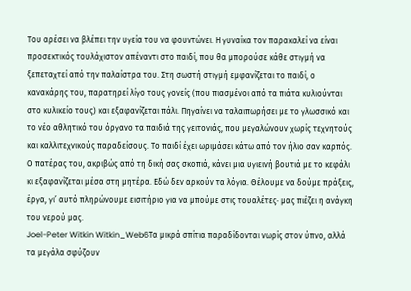Του αρέσει να βλέπει την υγεία του να φουντώνει. Η γυναίκα τον παρακαλεί να είναι προσεκτικός τουλάχιστον απέναντι στο παιδί, που θα μπορούσε κάθε στιγμή να ξεπεταχτεί από την παλαίστρα του. Στη σωστή στιγμή εμφανίζεται το παιδί, ο κανακάρης του, παρατηρεί λίγο τους γονείς (που πιασμένοι από τα πιάτα κυλιούνται στο κυλικείο τους) και εξαφανίζεται πάλι. Πηγαίνει να ταλαιπωρήσει με το γλωσσικό και το νέο αθλητικό του όργανο τα παιδιά της γειτονιάς, που μεγαλώνουν χωρίς τεχνητούς και καλλιτεχνικούς παραδείσους. Το παιδί έχει ωριμάσει κάτω από τον ήλιο σαν καρπός. Ο πατέρας του, ακριβώς από τη δική σας σκοπιά, κάνει μια υγιεινή βουτιά με το κεφάλι κι εξαφανίζεται μέσα στη μητέρα. Εδώ δεν αρκούν τα λόγια. Θέλουμε να δούμε πράξεις, έργα, γι’ αυτό πληρώνουμε εισιτήριο για να μπούμε στις τουαλέτες∙ μας πιέζει η ανάγκη του νερού μας.
Joel-Peter Witkin Witkin_Web6Τα μικρά σπίτια παραδίδονται νωρίς στον ύπνο, αλλά τα μεγάλα σφύζουν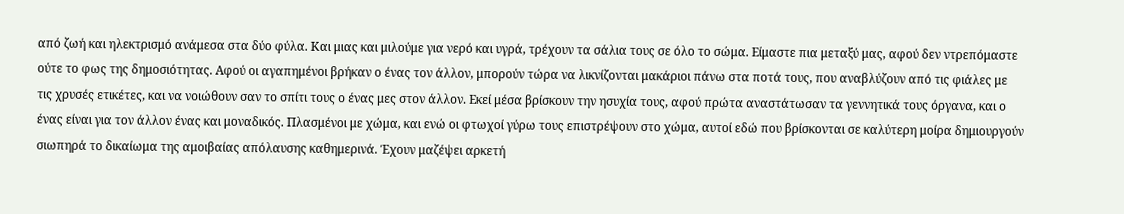από ζωή και ηλεκτρισμό ανάμεσα στα δύο φύλα. Και μιας και μιλούμε για νερό και υγρά, τρέχουν τα σάλια τους σε όλο το σώμα. Είμαστε πια μεταξύ μας, αφού δεν ντρεπόμαστε ούτε το φως της δημοσιότητας. Αφού οι αγαπημένοι βρήκαν ο ένας τον άλλον, μπορούν τώρα να λικνίζονται μακάριοι πάνω στα ποτά τους, που αναβλύζουν από τις φιάλες με τις χρυσές ετικέτες, και να νοιώθουν σαν το σπίτι τους ο ένας μες στον άλλον. Εκεί μέσα βρίσκουν την ησυχία τους, αφού πρώτα αναστάτωσαν τα γεννητικά τους όργανα, και ο ένας είναι για τον άλλον ένας και μοναδικός. Πλασμένοι με χώμα, και ενώ οι φτωχοί γύρω τους επιστρέψουν στο χώμα, αυτοί εδώ που βρίσκονται σε καλύτερη μοίρα δημιουργούν σιωπηρά το δικαίωμα της αμοιβαίας απόλαυσης καθημερινά. Έχουν μαζέψει αρκετή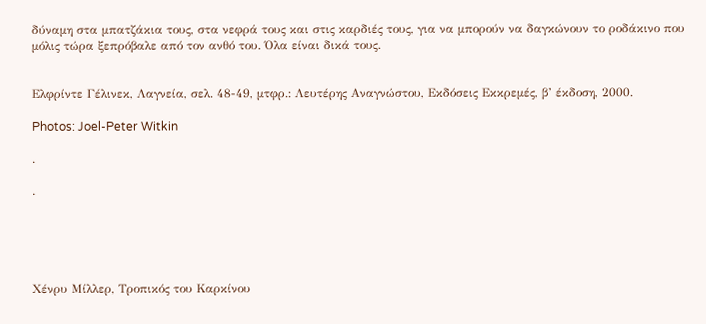δύναμη στα μπατζάκια τους, στα νεφρά τους και στις καρδιές τους, για να μπορούν να δαγκώνουν το ροδάκινο που μόλις τώρα ξεπρόβαλε από τον ανθό του. Όλα είναι δικά τους.


Ελφρίντε Γέλινεκ, Λαγνεία, σελ. 48-49, μτφρ.: Λευτέρης Αναγνώστου, Εκδόσεις Εκκρεμές, β’ έκδοση, 2000.

Photos: Joel-Peter Witkin

.

.





Χένρυ Μίλλερ, Τροπικός του Καρκίνου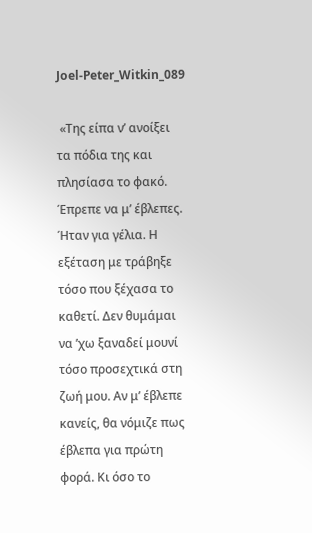Joel-Peter_Witkin_089

 «Της είπα ν’ ανοίξει τα πόδια της και πλησίασα το φακό. Έπρεπε να μ’ έβλεπες. Ήταν για γέλια. Η εξέταση με τράβηξε τόσο που ξέχασα το καθετί. Δεν θυμάμαι να ’χω ξαναδεί μουνί τόσο προσεχτικά στη ζωή μου. Αν μ’ έβλεπε κανείς, θα νόμιζε πως έβλεπα για πρώτη φορά. Κι όσο το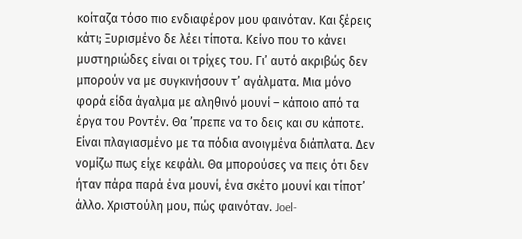κοίταζα τόσο πιο ενδιαφέρον μου φαινόταν. Και ξέρεις κάτι; Ξυρισμένο δε λέει τίποτα. Κείνο που το κάνει μυστηριώδες είναι οι τρίχες του. Γι’ αυτό ακριβώς δεν μπορούν να με συγκινήσουν τ’ αγάλματα. Μια μόνο φορά είδα άγαλμα με αληθινό μουνί – κάποιο από τα έργα του Ροντέν. Θα ’πρεπε να το δεις και συ κάποτε. Είναι πλαγιασμένο με τα πόδια ανοιγμένα διάπλατα. Δεν νομίζω πως είχε κεφάλι. Θα μπορούσες να πεις ότι δεν ήταν πάρα παρά ένα μουνί, ένα σκέτο μουνί και τίποτ’ άλλο. Χριστούλη μου, πώς φαινόταν. Joel-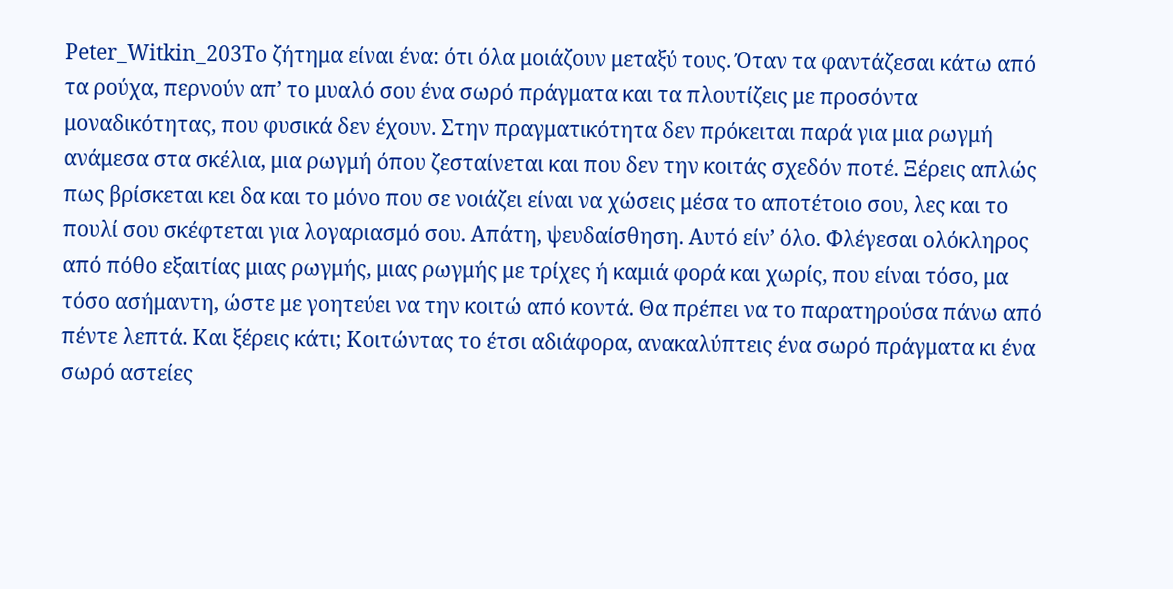Peter_Witkin_203Το ζήτημα είναι ένα: ότι όλα μοιάζουν μεταξύ τους. Όταν τα φαντάζεσαι κάτω από τα ρούχα, περνούν απ’ το μυαλό σου ένα σωρό πράγματα και τα πλουτίζεις με προσόντα μοναδικότητας, που φυσικά δεν έχουν. Στην πραγματικότητα δεν πρόκειται παρά για μια ρωγμή ανάμεσα στα σκέλια, μια ρωγμή όπου ζεσταίνεται και που δεν την κοιτάς σχεδόν ποτέ. Ξέρεις απλώς πως βρίσκεται κει δα και το μόνο που σε νοιάζει είναι να χώσεις μέσα το αποτέτοιο σου, λες και το πουλί σου σκέφτεται για λογαριασμό σου. Απάτη, ψευδαίσθηση. Αυτό είν’ όλο. Φλέγεσαι ολόκληρος από πόθο εξαιτίας μιας ρωγμής, μιας ρωγμής με τρίχες ή καμιά φορά και χωρίς, που είναι τόσο, μα τόσο ασήμαντη, ώστε με γοητεύει να την κοιτώ από κοντά. Θα πρέπει να το παρατηρούσα πάνω από πέντε λεπτά. Και ξέρεις κάτι; Κοιτώντας το έτσι αδιάφορα, ανακαλύπτεις ένα σωρό πράγματα κι ένα σωρό αστείες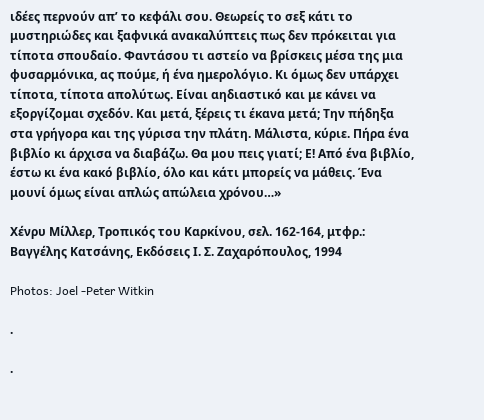ιδέες περνούν απ’ το κεφάλι σου. Θεωρείς το σεξ κάτι το μυστηριώδες και ξαφνικά ανακαλύπτεις πως δεν πρόκειται για τίποτα σπουδαίο. Φαντάσου τι αστείο να βρίσκεις μέσα της μια φυσαρμόνικα, ας πούμε, ή ένα ημερολόγιο. Κι όμως δεν υπάρχει τίποτα, τίποτα απολύτως. Είναι αηδιαστικό και με κάνει να εξοργίζομαι σχεδόν. Και μετά, ξέρεις τι έκανα μετά; Την πήδηξα στα γρήγορα και της γύρισα την πλάτη. Μάλιστα, κύριε. Πήρα ένα βιβλίο κι άρχισα να διαβάζω. Θα μου πεις γιατί; Ε! Από ένα βιβλίο, έστω κι ένα κακό βιβλίο, όλο και κάτι μπορείς να μάθεις. Ένα μουνί όμως είναι απλώς απώλεια χρόνου…»

Χένρυ Μίλλερ, Τροπικός του Καρκίνου, σελ. 162-164, μτφρ.: Bαγγέλης Κατσάνης, Εκδόσεις Ι. Σ. Ζαχαρόπουλος, 1994

Photos: Joel -Peter Witkin

.

.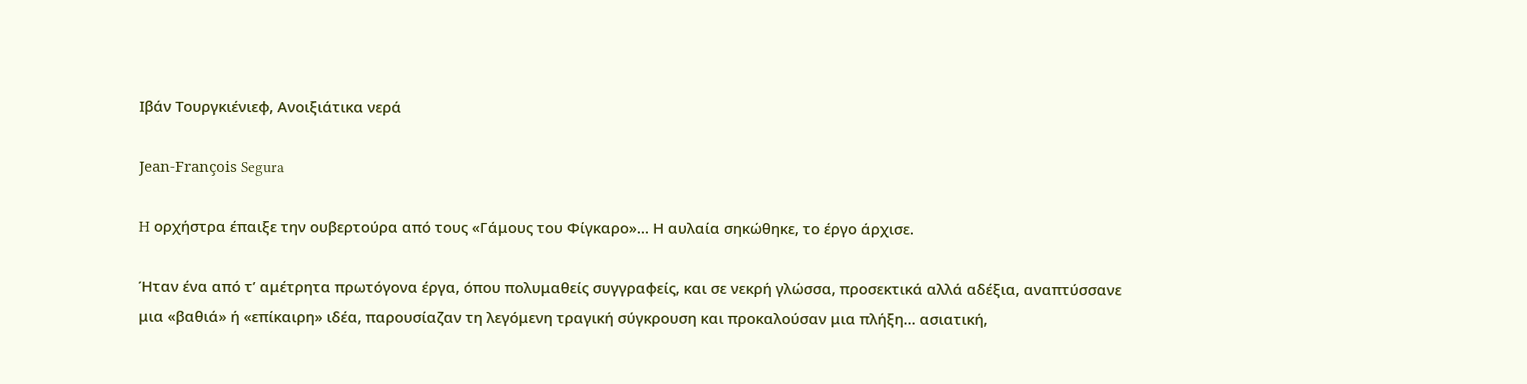Ιβάν Τουργκιένιεφ, Ανοιξιάτικα νερά

Jean-François Segura

H ορχήστρα έπαιξε την ουβερτούρα από τους «Γάμους του Φίγκαρο»… Η αυλαία σηκώθηκε, το έργο άρχισε.

Ήταν ένα από τ’ αμέτρητα πρωτόγονα έργα, όπου πολυμαθείς συγγραφείς, και σε νεκρή γλώσσα, προσεκτικά αλλά αδέξια, αναπτύσσανε μια «βαθιά» ή «επίκαιρη» ιδέα, παρουσίαζαν τη λεγόμενη τραγική σύγκρουση και προκαλούσαν μια πλήξη… ασιατική,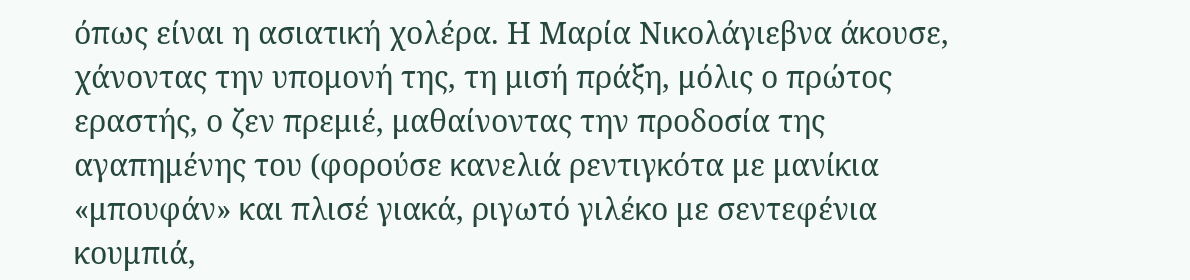όπως είναι η ασιατική χολέρα. Η Μαρία Νικολάγιεβνα άκουσε, χάνοντας την υπομονή της, τη μισή πράξη, μόλις ο πρώτος εραστής, ο ζεν πρεμιέ, μαθαίνοντας την προδοσία της αγαπημένης του (φορούσε κανελιά ρεντιγκότα με μανίκια «μπουφάν» και πλισέ γιακά, ριγωτό γιλέκο με σεντεφένια κουμπιά,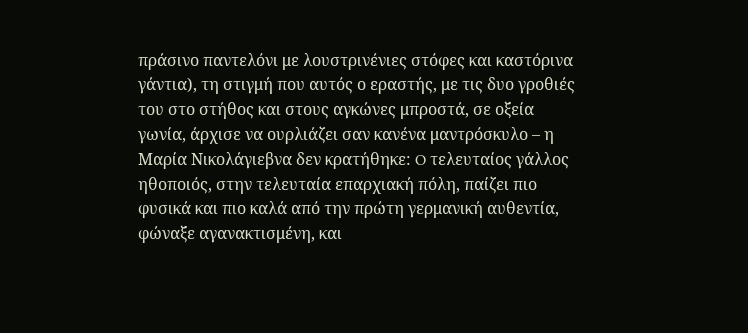πράσινο παντελόνι με λουστρινένιες στόφες και καστόρινα γάντια), τη στιγμή που αυτός ο εραστής, με τις δυο γροθιές του στο στήθος και στους αγκώνες μπροστά, σε οξεία γωνία, άρχισε να ουρλιάζει σαν κανένα μαντρόσκυλο – η Μαρία Νικολάγιεβνα δεν κρατήθηκε: O τελευταίος γάλλος ηθοποιός, στην τελευταία επαρχιακή πόλη, παίζει πιο φυσικά και πιο καλά από την πρώτη γερμανική αυθεντία, φώναξε αγανακτισμένη, και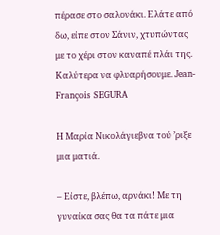πέρασε στο σαλονάκι. Ελάτε από δω, είπε στον Σάνιν, χτυπώντας με το χέρι στον καναπέ πλάι της. Καλύτερα να φλυαρήσουμε. Jean-François SEGURA

Η Μαρία Νικολάγιεβνα τού ’ριξε μια ματιά.

– Είστε, βλέπω, αρνάκι! Με τη γυναίκα σας θα τα πάτε μια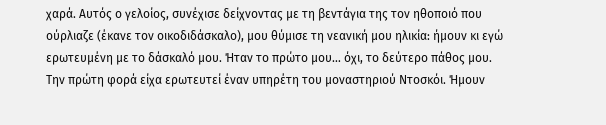χαρά. Αυτός ο γελοίος, συνέχισε δείχνοντας με τη βεντάγια της τον ηθοποιό που ούρλιαζε (έκανε τον οικοδιδάσκαλο), μου θύμισε τη νεανική μου ηλικία: ήμουν κι εγώ ερωτευμένη με το δάσκαλό μου. Ήταν το πρώτο μου… όχι, το δεύτερο πάθος μου. Την πρώτη φορά είχα ερωτευτεί έναν υπηρέτη του μοναστηριού Ντοσκόι. Ήμουν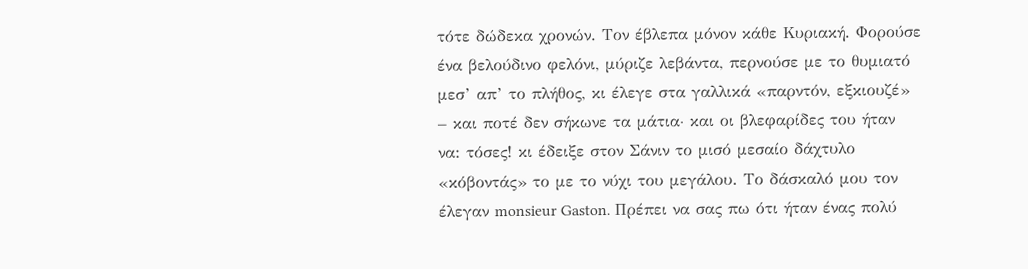τότε δώδεκα χρονών. Τον έβλεπα μόνον κάθε Κυριακή. Φορούσε ένα βελούδινο φελόνι, μύριζε λεβάντα, περνούσε με το θυμιατό μεσ’ απ’ το πλήθος, κι έλεγε στα γαλλικά «παρντόν, εξκιουζέ» – και ποτέ δεν σήκωνε τα μάτια∙ και οι βλεφαρίδες του ήταν να: τόσες! κι έδειξε στον Σάνιν το μισό μεσαίο δάχτυλο «κόβοντάς» το με το νύχι του μεγάλου. Το δάσκαλό μου τον έλεγαν monsieur Gaston. Πρέπει να σας πω ότι ήταν ένας πολύ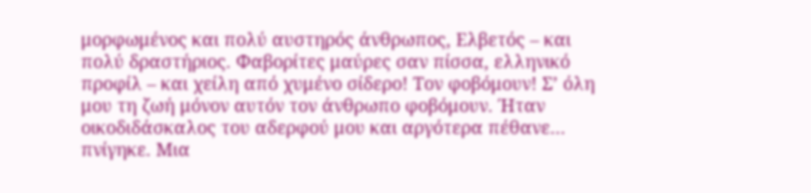μορφωμένος και πολύ αυστηρός άνθρωπος, Ελβετός – και πολύ δραστήριος. Φαβορίτες μαύρες σαν πίσσα, ελληνικό προφίλ – και χείλη από χυμένο σίδερο! Τον φοβόμουν! Σ’ όλη μου τη ζωή μόνον αυτόν τον άνθρωπο φοβόμουν. Ήταν οικοδιδάσκαλος του αδερφού μου και αργότερα πέθανε… πνίγηκε. Μια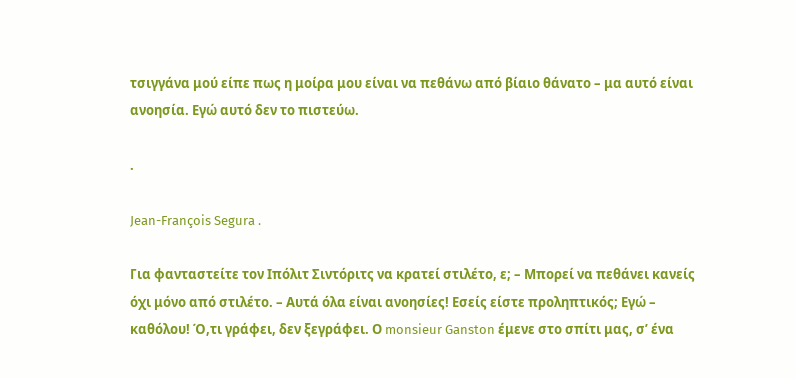τσιγγάνα μού είπε πως η μοίρα μου είναι να πεθάνω από βίαιο θάνατο – μα αυτό είναι ανοησία. Εγώ αυτό δεν το πιστεύω.

.

Jean-François Segura .

Για φανταστείτε τον Ιπόλιτ Σιντόριτς να κρατεί στιλέτο, ε; – Μπορεί να πεθάνει κανείς όχι μόνο από στιλέτο. – Αυτά όλα είναι ανοησίες! Εσείς είστε προληπτικός; Eγώ – καθόλου! Ό,τι γράφει, δεν ξεγράφει. Ο monsieur Ganston έμενε στο σπίτι μας, σ’ ένα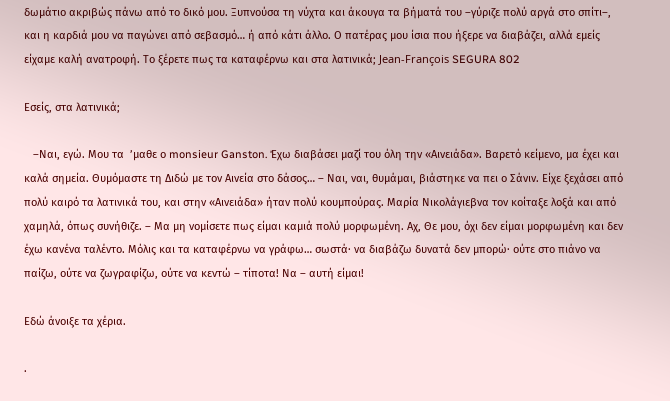δωμάτιο ακριβώς πάνω από το δικό μου. Ξυπνούσα τη νύχτα και άκουγα τα βήματά του –γύριζε πολύ αργά στο σπίτι–, και η καρδιά μου να παγώνει από σεβασμό… ή από κάτι άλλο. Ο πατέρας μου ίσια που ήξερε να διαβάζει, αλλά εμείς είχαμε καλή ανατροφή. Το ξέρετε πως τα καταφέρνω και στα λατινικά; Jean-François SEGURA 802

Eσείς, στα λατινικά;

   –Ναι, εγώ. Μου τα  ’μαθε ο monsieur Ganston. Έχω διαβάσει μαζί του όλη την «Αινειάδα». Βαρετό κείμενο, μα έχει και καλά σημεία. Θυμόμαστε τη Διδώ με τον Αινεία στο δάσος… – Ναι, ναι, θυμάμαι, βιάστηκε να πει ο Σάνιν. Είχε ξεχάσει από πολύ καιρό τα λατινικά του, και στην «Αινειάδα» ήταν πολύ κουμπούρας. Mαρία Νικολάγιεβνα τον κοίταξε λοξά και από χαμηλά, όπως συνήθιζε. – Μα μη νομίσετε πως είμαι καμιά πολύ μορφωμένη. Αχ, Θε μου, όχι δεν είμαι μορφωμένη και δεν έχω κανένα ταλέντο. Μόλις και τα καταφέρνω να γράφω… σωστά∙ να διαβάζω δυνατά δεν μπορώ∙ ούτε στο πιάνο να παίζω, ούτε να ζωγραφίζω, ούτε να κεντώ – τίποτα! Nα – αυτή είμαι!

Eδώ άνοιξε τα χέρια.

.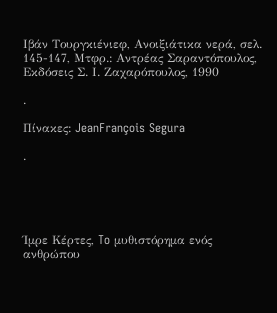Ιβάν Τουργκιένιεφ, Ανοιξιάτικα νερά, σελ. 145-147, Μτφρ.: Αντρέας Σαραντόπουλος,  Eκδόσεις Σ. Ι. Ζαχαρόπουλος, 1990

.

Πίνακες: JeanFrançois Segura

.





Ίμρε Κέρτες, To μυθιστόρημα ενός ανθρώπου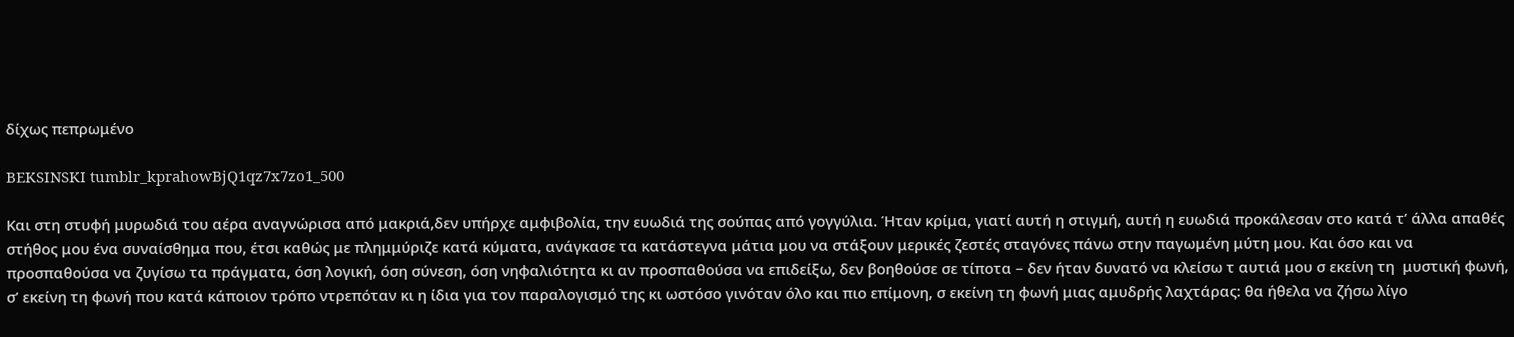δίχως πεπρωμένο

BEKSINSKI tumblr_kprahowBjQ1qz7x7zo1_500

Και στη στυφή μυρωδιά του αέρα αναγνώρισα από μακριά,δεν υπήρχε αμφιβολία, την ευωδιά της σούπας από γογγύλια. Ήταν κρίμα, γιατί αυτή η στιγμή, αυτή η ευωδιά προκάλεσαν στο κατά τ’ άλλα απαθές στήθος μου ένα συναίσθημα που, έτσι καθώς με πλημμύριζε κατά κύματα, ανάγκασε τα κατάστεγνα μάτια μου να στάξουν μερικές ζεστές σταγόνες πάνω στην παγωμένη μύτη μου. Και όσο και να προσπαθούσα να ζυγίσω τα πράγματα, όση λογική, όση σύνεση, όση νηφαλιότητα κι αν προσπαθούσα να επιδείξω, δεν βοηθούσε σε τίποτα – δεν ήταν δυνατό να κλείσω τ αυτιά μου σ εκείνη τη  μυστική φωνή, σ’ εκείνη τη φωνή που κατά κάποιον τρόπο ντρεπόταν κι η ίδια για τον παραλογισμό της κι ωστόσο γινόταν όλο και πιο επίμονη, σ εκείνη τη φωνή μιας αμυδρής λαχτάρας: θα ήθελα να ζήσω λίγο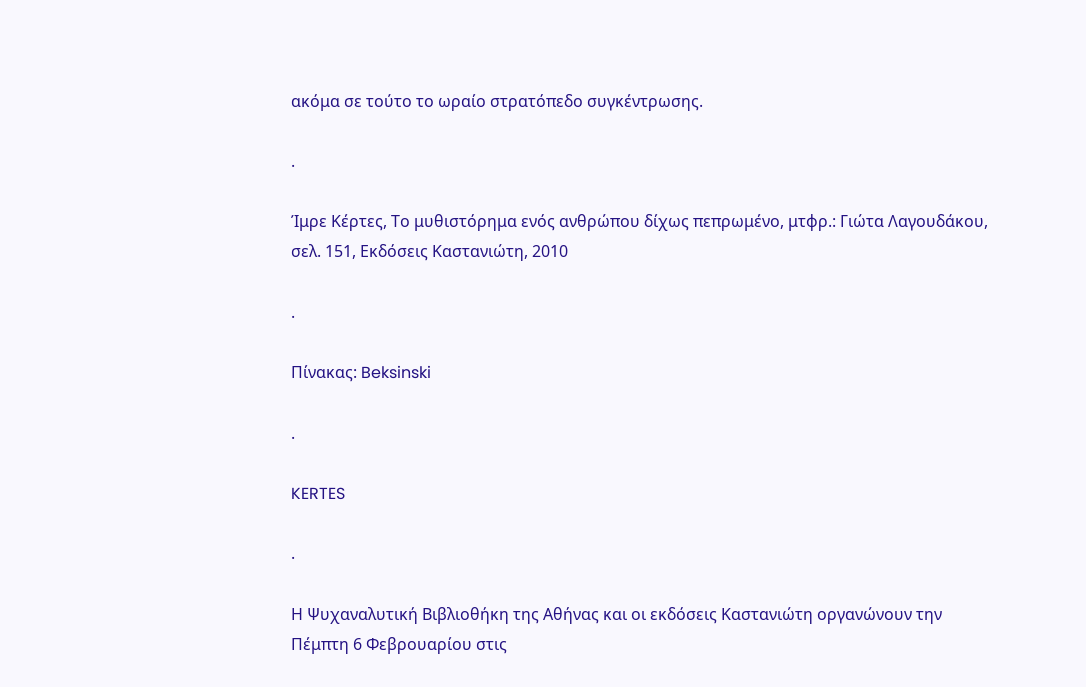ακόμα σε τούτο το ωραίο στρατόπεδο συγκέντρωσης.

.

Ίμρε Κέρτες, Το μυθιστόρημα ενός ανθρώπου δίχως πεπρωμένο, μτφρ.: Γιώτα Λαγουδάκου, σελ. 151, Εκδόσεις Καστανιώτη, 2010

.

Πίνακας: Beksinski

.

KERTES

.

Η Ψυχαναλυτική Βιβλιοθήκη της Αθήνας και οι εκδόσεις Καστανιώτη οργανώνουν την Πέμπτη 6 Φεβρουαρίου στις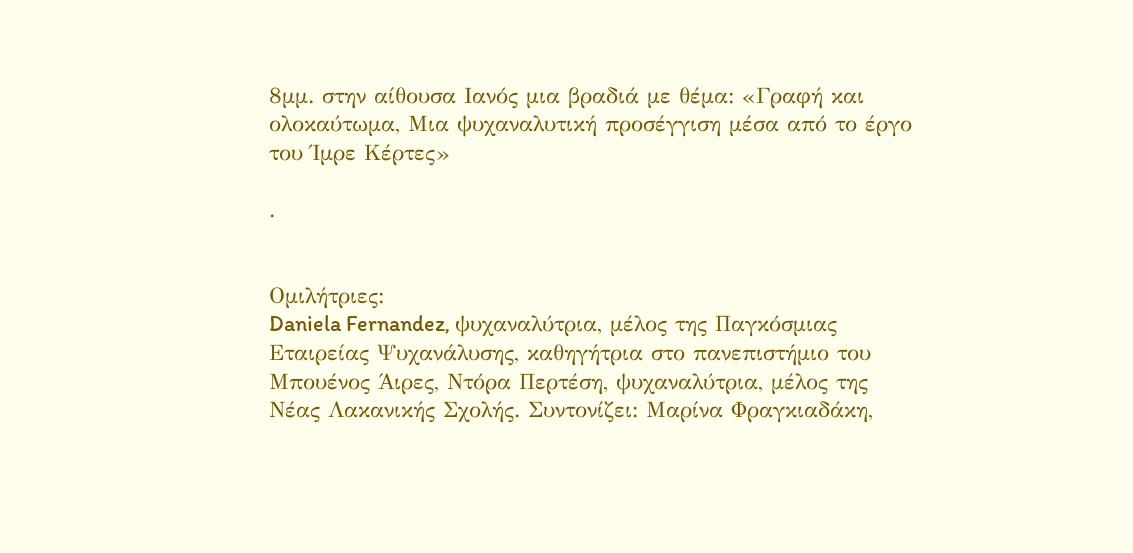8μμ. στην αίθουσα Ιανός μια βραδιά με θέμα: «Γραφή και ολοκαύτωμα, Μια ψυχαναλυτική προσέγγιση μέσα από το έργο του Ίμρε Κέρτες»

.


Ομιλήτριες:
Daniela Fernandez, ψυχαναλύτρια, μέλος της Παγκόσμιας Εταιρείας Ψυχανάλυσης, καθηγήτρια στο πανεπιστήμιο του Μπουένος Άιρες, Ντόρα Περτέση, ψυχαναλύτρια, μέλος της Νέας Λακανικής Σχολής. Συντονίζει: Μαρίνα Φραγκιαδάκη,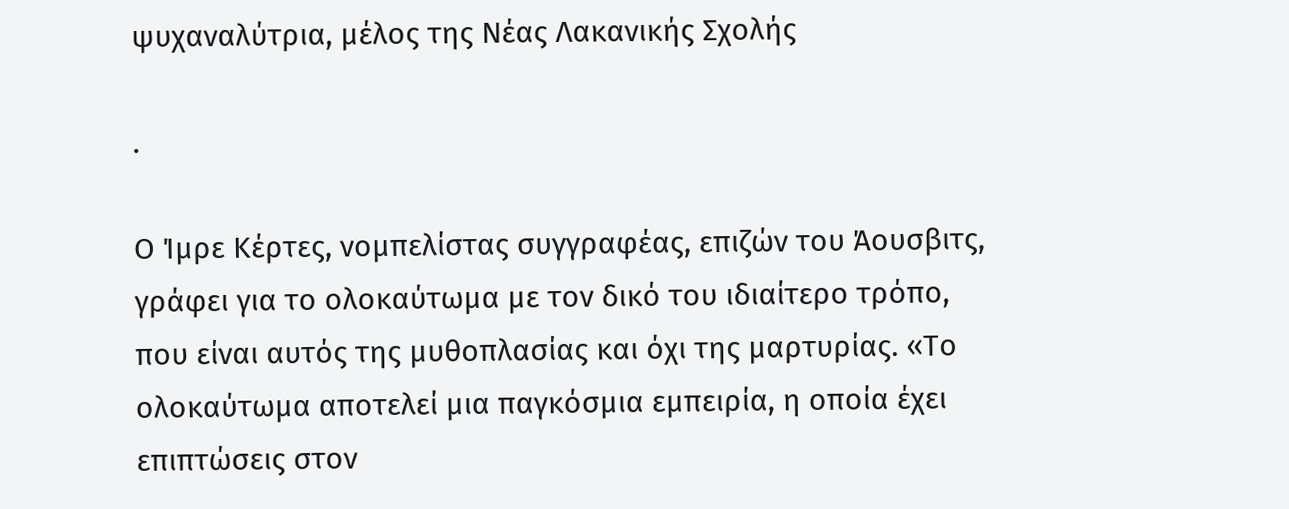ψυχαναλύτρια, μέλος της Νέας Λακανικής Σχολής

.

Ο Ίμρε Κέρτες, νομπελίστας συγγραφέας, επιζών του Άουσβιτς, γράφει για το ολοκαύτωμα με τον δικό του ιδιαίτερο τρόπο, που είναι αυτός της μυθοπλασίας και όχι της μαρτυρίας. «Το ολοκαύτωμα αποτελεί μια παγκόσμια εμπειρία, η οποία έχει επιπτώσεις στον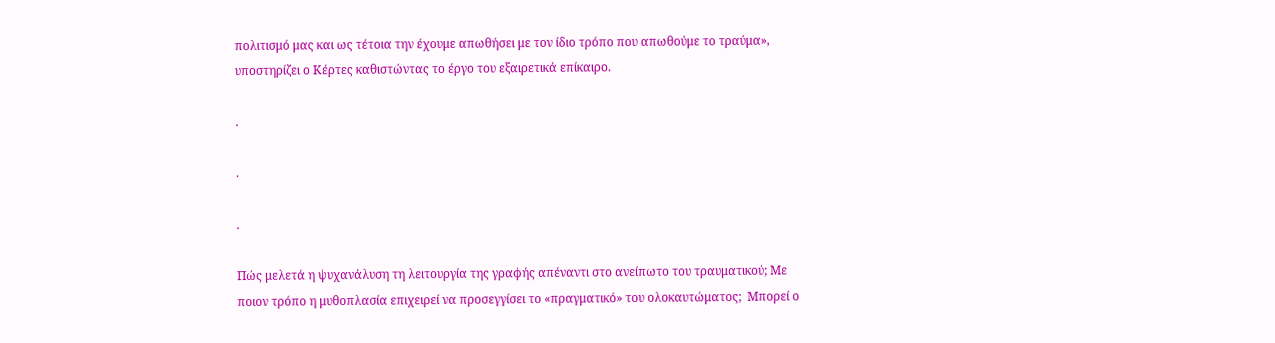πολιτισμό μας και ως τέτοια την έχουμε απωθήσει με τον ίδιο τρόπο που απωθούμε το τραύμα», υποστηρίζει ο Κέρτες καθιστώντας το έργο του εξαιρετικά επίκαιρο.

.

.

.

Πώς μελετά η ψυχανάλυση τη λειτουργία της γραϕής απέναντι στο ανείπωτο του τραυματικού; Με ποιoν τρόπο η μυθοπλασία επιχειρεί να προσεγγίσει το «πραγματικό» του ολοκαυτώματος;  Μπορεί ο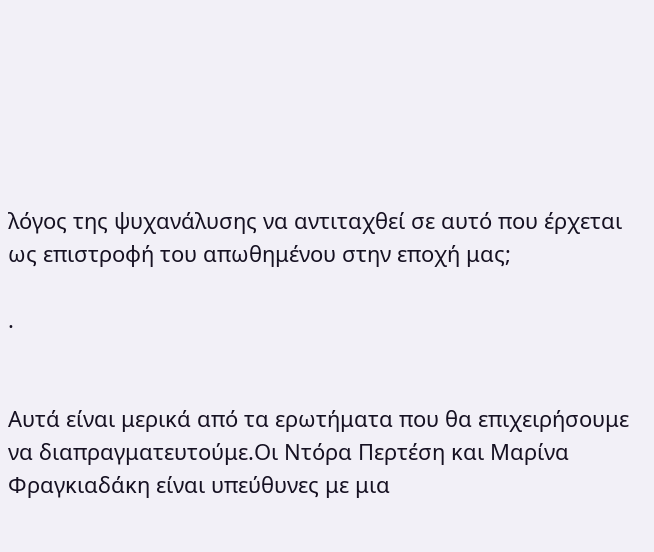λόγος της ψυχανάλυσης να αντιταχθεί σε αυτό που έρχεται ως επιστροφή του απωθημένου στην εποχή μας;

.


Αυτά είναι μερικά από τα ερωτήματα που θα επιχειρήσουμε να διαπραγματευτούμε.Οι Ντόρα Περτέση και Μαρίνα Φραγκιαδάκη είναι υπεύθυνες με μια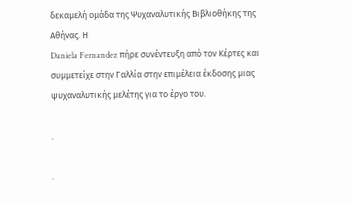δεκαμελή ομάδα της Ψυχαναλυτικής Βιβλιοθήκης της Αθήνας. Η
Daniela Fernandez πήρε συνέντευξη από τον Κέρτες και συμμετείχε στην Γαλλία στην επιμέλεια έκδοσης μιας ψυχαναλυτικής μελέτης για το έργο του.

.

.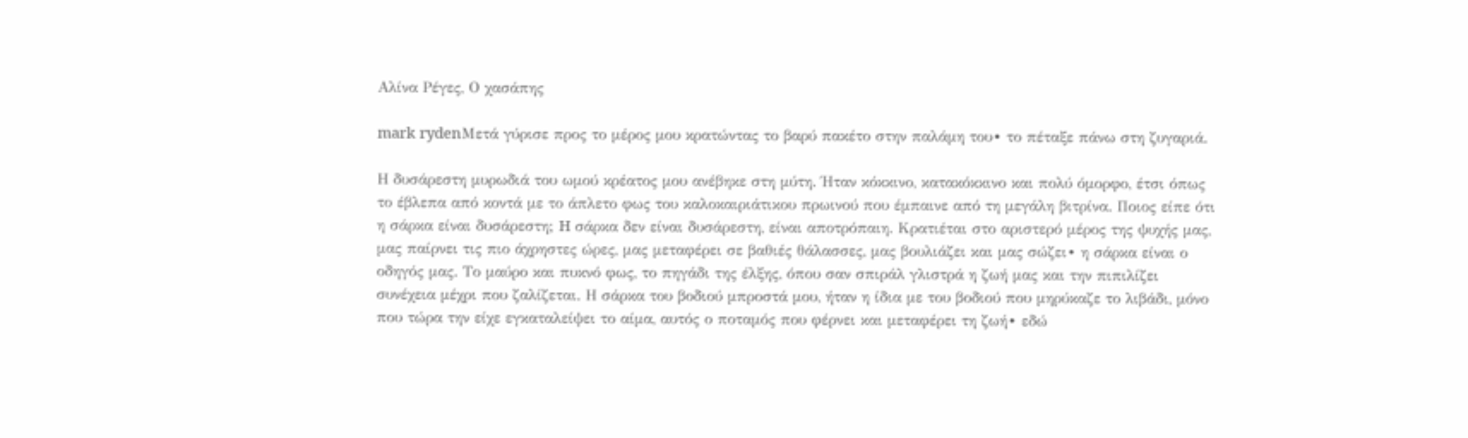Αλίνα Ρέγες, Ο χασάπης

mark rydenΜετά γύρισε προς το μέρος μου κρατώντας το βαρύ πακέτο στην παλάμη του∙ το πέταξε πάνω στη ζυγαριά.

Η δυσάρεστη μυρωδιά του ωμού κρέατος μου ανέβηκε στη μύτη. Ήταν κόκκινο, κατακόκκινο και πολύ όμορφο, έτσι όπως το έβλεπα από κοντά με το άπλετο φως του καλοκαιριάτικου πρωινού που έμπαινε από τη μεγάλη βιτρίνα. Ποιος είπε ότι η σάρκα είναι δυσάρεστη; H σάρκα δεν είναι δυσάρεστη, είναι αποτρόπαιη. Κρατιέται στο αριστερό μέρος της ψυχής μας, μας παίρνει τις πιο άχρηστες ώρες, μας μεταφέρει σε βαθιές θάλασσες, μας βουλιάζει και μας σώζει∙ η σάρκα είναι ο οδηγός μας. Το μαύρο και πυκνό φως, το πηγάδι της έλξης, όπου σαν σπιράλ γλιστρά η ζωή μας και την πιπιλίζει συνέχεια μέχρι που ζαλίζεται. Η σάρκα του βοδιού μπροστά μου, ήταν η ίδια με του βοδιού που μηρύκαζε το λιβάδι, μόνο που τώρα την είχε εγκαταλείψει το αίμα, αυτός ο ποταμός που φέρνει και μεταφέρει τη ζωή∙ εδώ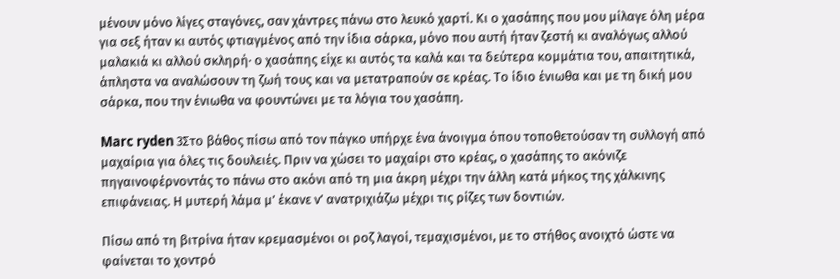μένουν μόνο λίγες σταγόνες, σαν χάντρες πάνω στο λευκό χαρτί. Κι ο χασάπης που μου μίλαγε όλη μέρα για σεξ ήταν κι αυτός φτιαγμένος από την ίδια σάρκα, μόνο που αυτή ήταν ζεστή κι αναλόγως αλλού μαλακιά κι αλλού σκληρή∙ ο χασάπης είχε κι αυτός τα καλά και τα δεύτερα κομμάτια του, απαιτητικά, άπληστα να αναλώσουν τη ζωή τους και να μετατραπούν σε κρέας. Το ίδιο ένιωθα και με τη δική μου σάρκα, που την ένιωθα να φουντώνει με τα λόγια του χασάπη.

Marc ryden 3Στο βάθος πίσω από τον πάγκο υπήρχε ένα άνοιγμα όπου τοποθετούσαν τη συλλογή από μαχαίρια για όλες τις δουλειές. Πριν να χώσει το μαχαίρι στο κρέας, ο χασάπης το ακόνιζε πηγαινοφέρνοντάς το πάνω στο ακόνι από τη μια άκρη μέχρι την άλλη κατά μήκος της χάλκινης επιφάνειας. Η μυτερή λάμα μ’ έκανε ν’ ανατριχιάζω μέχρι τις ρίζες των δοντιών.

Πίσω από τη βιτρίνα ήταν κρεμασμένοι οι ροζ λαγοί, τεμαχισμένοι, με το στήθος ανοιχτό ώστε να φαίνεται το χοντρό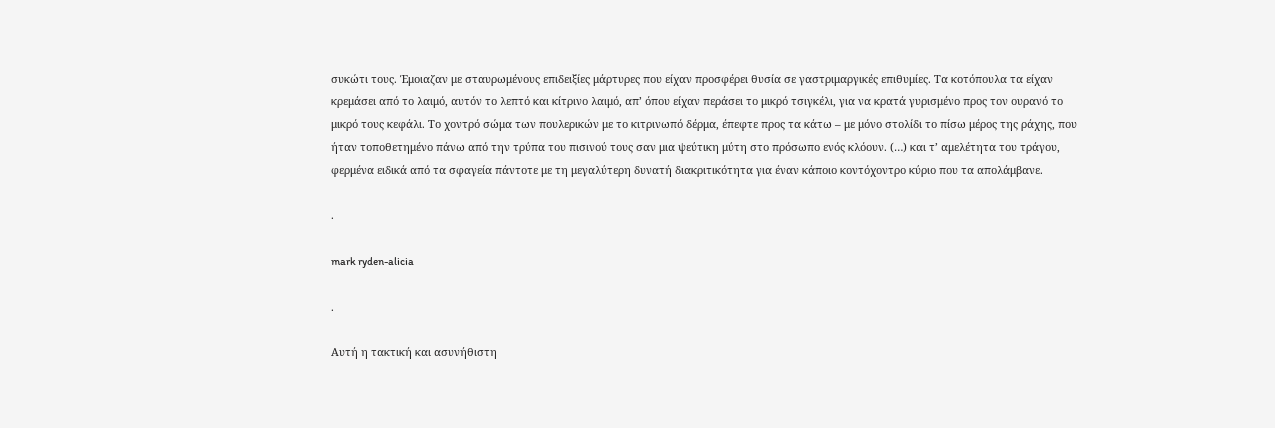συκώτι τους. Έμοιαζαν με σταυρωμένους επιδειξίες μάρτυρες που είχαν προσφέρει θυσία σε γαστριμαργικές επιθυμίες. Τα κοτόπουλα τα είχαν κρεμάσει από το λαιμό, αυτόν το λεπτό και κίτρινο λαιμό, απ’ όπου είχαν περάσει το μικρό τσιγκέλι, για να κρατά γυρισμένο προς τον ουρανό το μικρό τους κεφάλι. Το χοντρό σώμα των πουλερικών με το κιτρινωπό δέρμα, έπεφτε προς τα κάτω – με μόνο στολίδι το πίσω μέρος της ράχης, που ήταν τοποθετημένο πάνω από την τρύπα του πισινού τους σαν μια ψεύτικη μύτη στο πρόσωπο ενός κλόουν. (…) και τ’ αμελέτητα του τράγου, φερμένα ειδικά από τα σφαγεία πάντοτε με τη μεγαλύτερη δυνατή διακριτικότητα για έναν κάποιο κοντόχοντρο κύριο που τα απολάμβανε.

.

mark ryden-alicia

.

Αυτή η τακτική και ασυνήθιστη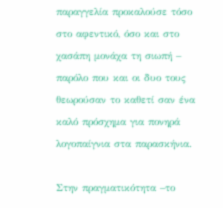παραγγελία προκαλούσε τόσο στο αφεντικό, όσο και στο χασάπη μονάχα τη σιωπή – παρόλο που και οι δυο τους θεωρούσαν το καθετί σαν ένα καλό πρόσχημα για πονηρά λογοπαίγνια στα παρασκήνια.

Στην πραγματικότητα –το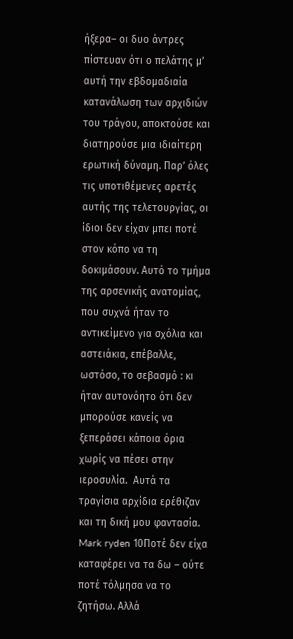ήξερα– οι δυο άντρες πίστευαν ότι ο πελάτης μ’ αυτή την εβδομαδιαία κατανάλωση των αρχιδιών του τράγου, αποκτούσε και διατηρούσε μια ιδιαίτερη ερωτική δύναμη. Παρ’ όλες τις υποτιθέμενες αρετές αυτής της τελετουργίας, οι ίδιοι δεν είχαν μπει ποτέ στον κόπο να τη δοκιμάσουν. Αυτό το τμήμα της αρσενικής ανατομίας, που συχνά ήταν το αντικείμενο για σχόλια και αστειάκια, επέβαλλε, ωστόσο, το σεβασμό : κι ήταν αυτονόητο ότι δεν μπορούσε κανείς να ξεπεράσει κάποια όρια χωρίς να πέσει στην ιεροσυλία.  Αυτά τα τραγίσια αρχίδια ερέθιζαν και τη δική μου φαντασία. Mark ryden 10Ποτέ δεν είχα καταφέρει να τα δω – ούτε ποτέ τόλμησα να το ζητήσω. Αλλά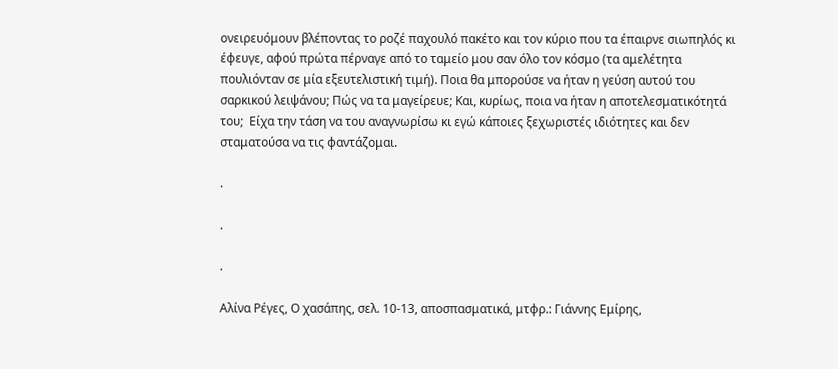ονειρευόμουν βλέποντας το ροζέ παχουλό πακέτο και τον κύριο που τα έπαιρνε σιωπηλός κι έφευγε, αφού πρώτα πέρναγε από το ταμείο μου σαν όλο τον κόσμο (τα αμελέτητα πουλιόνταν σε μία εξευτελιστική τιμή). Ποια θα μπορούσε να ήταν η γεύση αυτού του σαρκικού λειψάνου; Πώς να τα μαγείρευε; Kαι, κυρίως, ποια να ήταν η αποτελεσματικότητά του;  Eίχα την τάση να του αναγνωρίσω κι εγώ κάποιες ξεχωριστές ιδιότητες και δεν σταματούσα να τις φαντάζομαι.

.

.

.

Αλίνα Ρέγες, Ο χασάπης, σελ. 10-13, αποσπασματικά, μτφρ.: Γιάννης Εμίρης,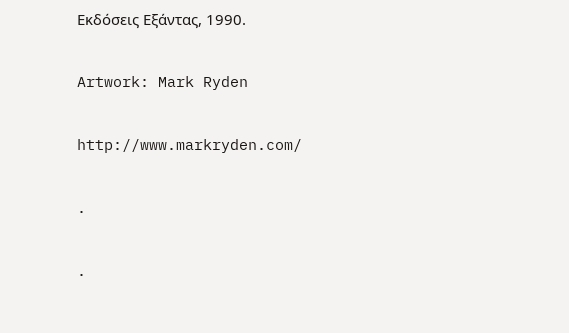Εκδόσεις Εξάντας, 1990.

Artwork: Mark Ryden

http://www.markryden.com/

.

.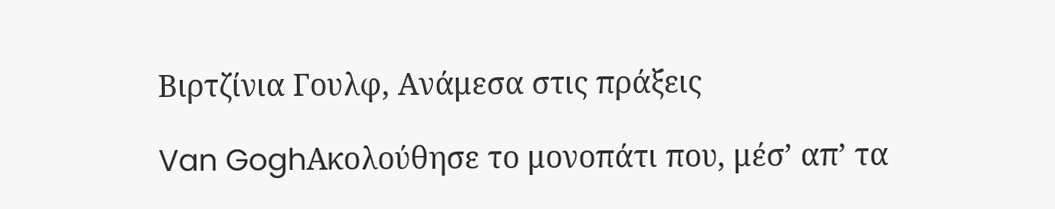Βιρτζίνια Γουλφ, Ανάμεσα στις πράξεις

Van GoghΑκολούθησε το μονοπάτι που, μέσ’ απ’ τα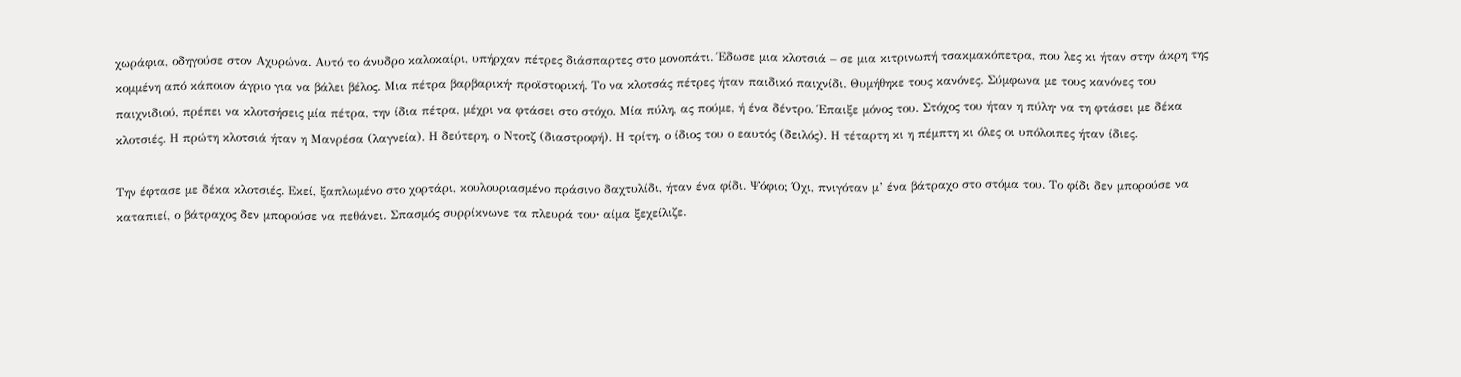χωράφια, οδηγούσε στον Αχυρώνα. Αυτό το άνυδρο καλοκαίρι, υπήρχαν πέτρες διάσπαρτες στο μονοπάτι. Έδωσε μια κλοτσιά – σε μια κιτρινωπή τσακμακόπετρα, που λες κι ήταν στην άκρη της κομμένη από κάποιον άγριο για να βάλει βέλος. Μια πέτρα βαρβαρική∙ προϊστορική. Το να κλοτσάς πέτρες ήταν παιδικό παιχνίδι. Θυμήθηκε τους κανόνες. Σύμφωνα με τους κανόνες του παιχνιδιού, πρέπει να κλοτσήσεις μία πέτρα, την ίδια πέτρα, μέχρι να φτάσει στο στόχο. Μία πύλη, ας πούμε, ή ένα δέντρο. Έπαιξε μόνος του. Στόχος του ήταν η πύλη∙ να τη φτάσει με δέκα κλοτσιές. Η πρώτη κλοτσιά ήταν η Μανρέσα (λαγνεία). Η δεύτερη, ο Ντοτζ (διαστροφή). Η τρίτη, ο ίδιος του ο εαυτός (δειλός). Η τέταρτη κι η πέμπτη κι όλες οι υπόλοιπες ήταν ίδιες.

Την έφτασε με δέκα κλοτσιές. Εκεί, ξαπλωμένο στο χορτάρι, κουλουριασμένο πράσινο δαχτυλίδι, ήταν ένα φίδι. Ψόφιο; Όχι, πνιγόταν μ’ ένα βάτραχο στο στόμα του. Το φίδι δεν μπορούσε να καταπιεί, ο βάτραχος δεν μπορούσε να πεθάνει. Σπασμός συρρίκνωνε τα πλευρά του∙ αίμα ξεχείλιζε.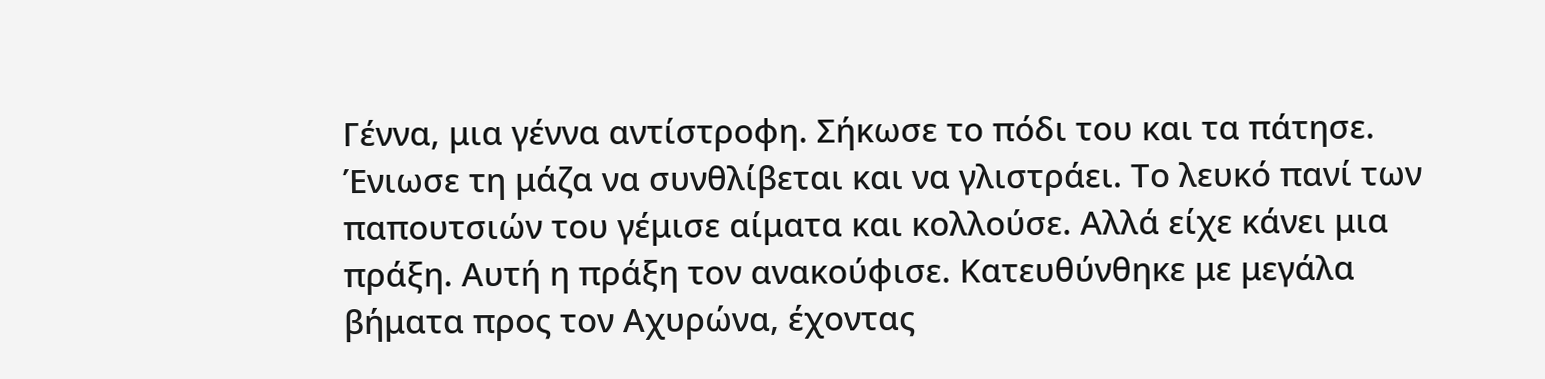Γέννα, μια γέννα αντίστροφη. Σήκωσε το πόδι του και τα πάτησε. Ένιωσε τη μάζα να συνθλίβεται και να γλιστράει. Το λευκό πανί των παπουτσιών του γέμισε αίματα και κολλούσε. Αλλά είχε κάνει μια πράξη. Αυτή η πράξη τον ανακούφισε. Κατευθύνθηκε με μεγάλα βήματα προς τον Αχυρώνα, έχοντας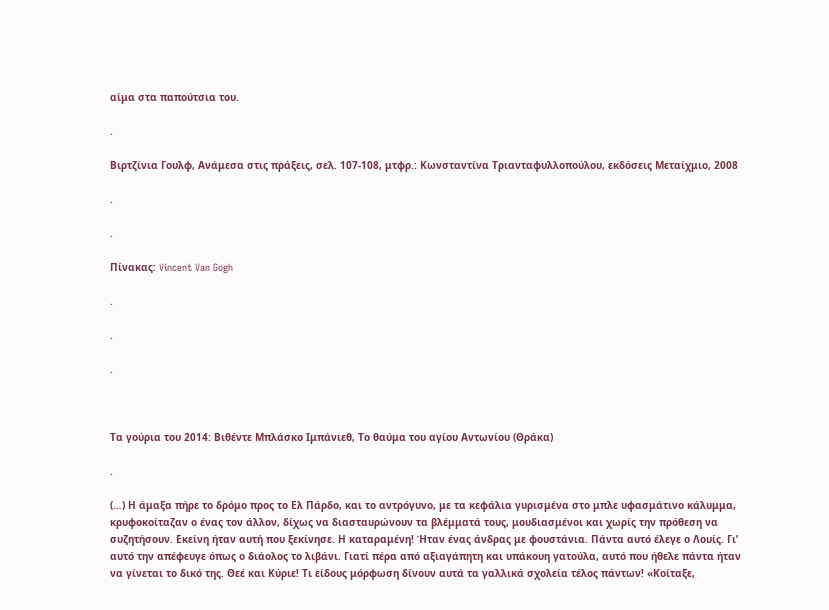αίμα στα παπούτσια του.

.

Βιρτζίνια Γουλφ, Ανάμεσα στις πράξεις, σελ. 107-108, μτφρ.: Kωνσταντίνα Τριανταφυλλοπούλου, εκδόσεις Μεταίχμιο, 2008

.

.

Πίνακας: Vincent Van Gogh

.

.

.



Τα γούρια του 2014: Βιθέντε Μπλάσκο Ιμπάνιεθ, Το θαύμα του αγίου Αντωνίου (Θράκα)

.

(…) Η άμαξα πήρε το δρόμο προς το Ελ Πάρδο, και το αντρόγυνο, με τα κεφάλια γυρισμένα στο μπλε υφασμάτινο κάλυμμα, κρυφοκοίταζαν ο ένας τον άλλον, δίχως να διασταυρώνουν τα βλέμματά τους, μουδιασμένοι και χωρίς την πρόθεση να συζητήσουν. Εκείνη ήταν αυτή που ξεκίνησε. Η καταραμένη! Ήταν ένας άνδρας με φουστάνια. Πάντα αυτό έλεγε ο Λουίς. Γι’ αυτό την απέφευγε όπως ο διάολος το λιβάνι. Γιατί πέρα από αξιαγάπητη και υπάκουη γατούλα, αυτό που ήθελε πάντα ήταν να γίνεται το δικό της. Θεέ και Κύριε! Tι είδους μόρφωση δίνουν αυτά τα γαλλικά σχολεία τέλος πάντων! «Κοίταξε,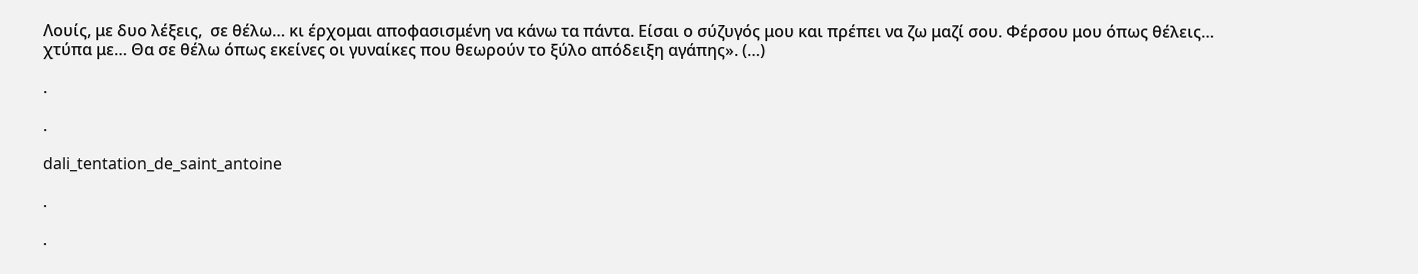Λουίς, με δυο λέξεις,  σε θέλω… κι έρχομαι αποφασισμένη να κάνω τα πάντα. Είσαι ο σύζυγός μου και πρέπει να ζω μαζί σου. Φέρσου μου όπως θέλεις… χτύπα με… Θα σε θέλω όπως εκείνες οι γυναίκες που θεωρούν το ξύλο απόδειξη αγάπης». (…)

.

.

dali_tentation_de_saint_antoine

.

.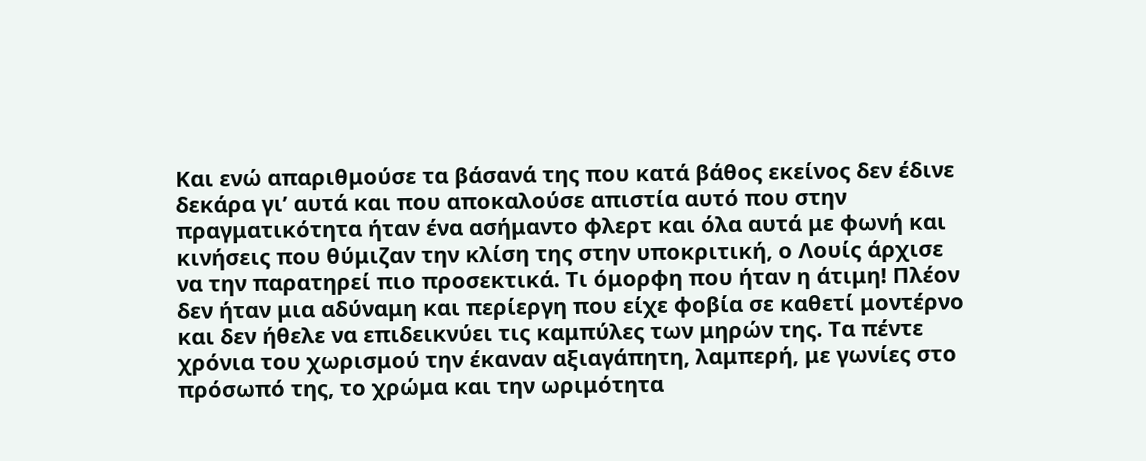Και ενώ απαριθμούσε τα βάσανά της που κατά βάθος εκείνος δεν έδινε δεκάρα γι’ αυτά και που αποκαλούσε απιστία αυτό που στην πραγματικότητα ήταν ένα ασήμαντο φλερτ και όλα αυτά με φωνή και κινήσεις που θύμιζαν την κλίση της στην υποκριτική, ο Λουίς άρχισε να την παρατηρεί πιο προσεκτικά. Τι όμορφη που ήταν η άτιμη! Πλέον δεν ήταν μια αδύναμη και περίεργη που είχε φοβία σε καθετί μοντέρνο και δεν ήθελε να επιδεικνύει τις καμπύλες των μηρών της. Τα πέντε χρόνια του χωρισμού την έκαναν αξιαγάπητη, λαμπερή, με γωνίες στο πρόσωπό της, το χρώμα και την ωριμότητα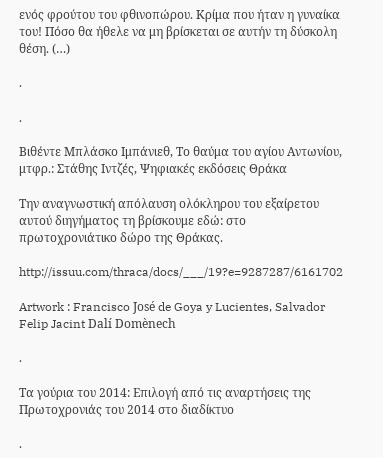ενός φρούτου του φθινοπώρου. Κρίμα που ήταν η γυναίκα του! Πόσο θα ήθελε να μη βρίσκεται σε αυτήν τη δύσκολη θέση. (…)

.

.

Βιθέντε Μπλάσκο Ιμπάνιεθ, Το θαύμα του αγίου Αντωνίου, μτφρ.: Στάθης Ιντζές, Ψηφιακές εκδόσεις Θράκα

Την αναγνωστική απόλαυση ολόκληρου του εξαίρετου αυτού διηγήματος τη βρίσκουμε εδώ: στο πρωτοχρονιάτικο δώρο της Θράκας.

http://issuu.com/thraca/docs/___/19?e=9287287/6161702

Artwork : Francisco José de Goya y Lucientes, Salvador Felip Jacint Dalí Domènech

.

Τα γούρια του 2014: Επιλογή από τις αναρτήσεις της Πρωτοχρονιάς του 2014 στο διαδίκτυο

.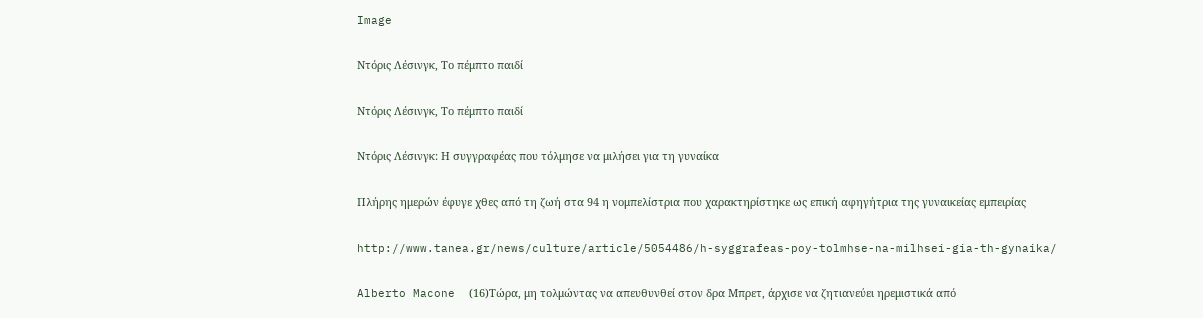Image

Nτόρις Λέσινγκ, Το πέμπτο παιδί

Nτόρις Λέσινγκ, Το πέμπτο παιδί

Ντόρις Λέσινγκ: Η συγγραφέας που τόλμησε να μιλήσει για τη γυναίκα

Πλήρης ημερών έφυγε χθες από τη ζωή στα 94 η νομπελίστρια που χαρακτηρίστηκε ως επική αφηγήτρια της γυναικείας εμπειρίας

http://www.tanea.gr/news/culture/article/5054486/h-syggrafeas-poy-tolmhse-na-milhsei-gia-th-gynaika/

Alberto Macone  (16)Τώρα, μη τολμώντας να απευθυνθεί στον δρα Μπρετ, άρχισε να ζητιανεύει ηρεμιστικά από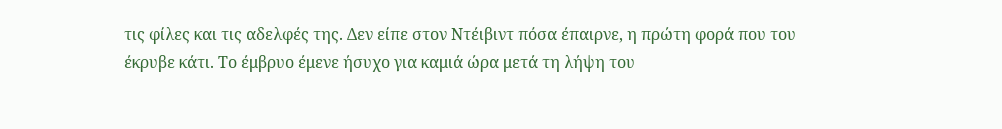τις φίλες και τις αδελφές της. Δεν είπε στον Ντέιβιντ πόσα έπαιρνε, η πρώτη φορά που του έκρυβε κάτι. Το έμβρυο έμενε ήσυχο για καμιά ώρα μετά τη λήψη του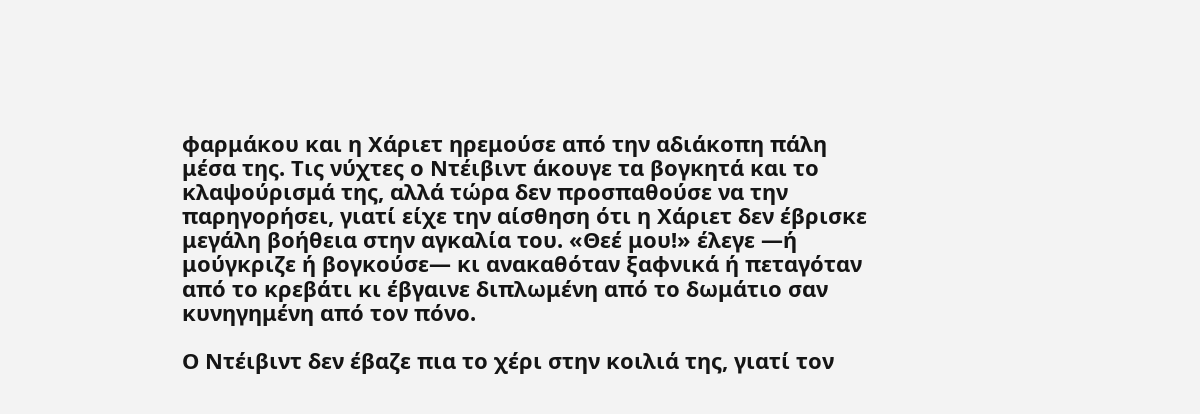φαρμάκου και η Χάριετ ηρεμούσε από την αδιάκοπη πάλη μέσα της. Τις νύχτες ο Ντέιβιντ άκουγε τα βογκητά και το κλαψούρισμά της, αλλά τώρα δεν προσπαθούσε να την παρηγορήσει, γιατί είχε την αίσθηση ότι η Χάριετ δεν έβρισκε μεγάλη βοήθεια στην αγκαλία του. «Θεέ μου!» έλεγε —ή μούγκριζε ή βογκούσε— κι ανακαθόταν ξαφνικά ή πεταγόταν από το κρεβάτι κι έβγαινε διπλωμένη από το δωμάτιο σαν κυνηγημένη από τον πόνο.

Ο Ντέιβιντ δεν έβαζε πια το χέρι στην κοιλιά της, γιατί τον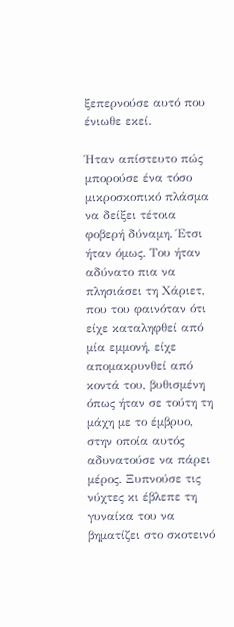ξεπερνούσε αυτό που ένιωθε εκεί.

Ήταν απίστευτο πώς μπορούσε ένα τόσο μικροσκοπικό πλάσμα να δείξει τέτοια φοβερή δύναμη. Έτσι ήταν όμως. Του ήταν αδύνατο πια να πλησιάσει τη Χάριετ, που του φαινόταν ότι είχε καταληφθεί από μία εμμονή, είχε απομακρυνθεί από κοντά του, βυθισμένη όπως ήταν σε τούτη τη μάχη με το έμβρυο, στην οποία αυτός αδυνατούσε να πάρει μέρος. Ξυπνούσε τις νύχτες κι έβλεπε τη γυναίκα του να βηματίζει στο σκοτεινό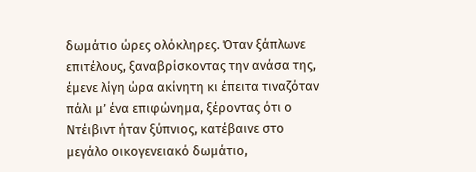δωμάτιο ώρες ολόκληρες. Όταν ξάπλωνε επιτέλους, ξαναβρίσκοντας την ανάσα της, έμενε λίγη ώρα ακίνητη κι έπειτα τιναζόταν πάλι μ’ ένα επιφώνημα, ξέροντας ότι ο Ντέιβιντ ήταν ξύπνιος, κατέβαινε στο μεγάλο οικογενειακό δωμάτιο,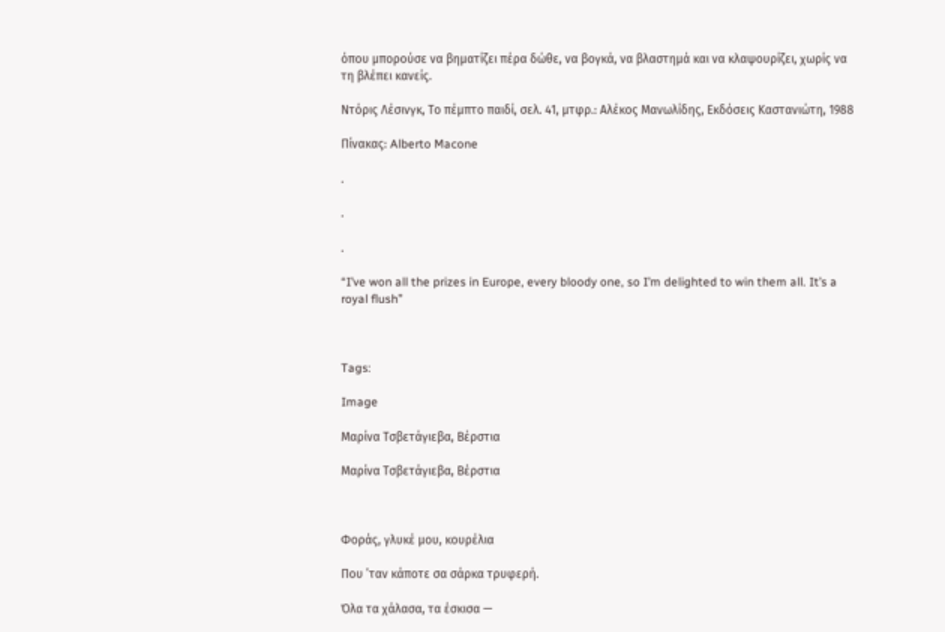όπου μπορούσε να βηματίζει πέρα δώθε, να βογκά, να βλαστημά και να κλαψουρίζει, χωρίς να τη βλέπει κανείς.

Nτόρις Λέσινγκ, Το πέμπτο παιδί, σελ. 41, μτφρ.: Αλέκος Μανωλίδης, Εκδόσεις Καστανιώτη, 1988

Πίνακας: Alberto Macone

.

.

.

“I’ve won all the prizes in Europe, every bloody one, so I’m delighted to win them all. It’s a royal flush”



Tags:

Image

Μαρίνα Τσβετάγιεβα, Βέρστια

Μαρίνα Τσβετάγιεβα, Βέρστια



Φοράς, γλυκέ μου, κουρέλια

Που ’ταν κάποτε σα σάρκα τρυφερή.

Όλα τα χάλασα, τα έσκισα —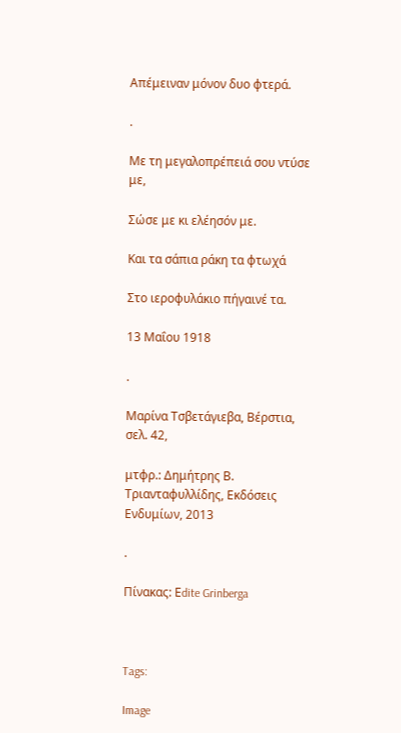Απέμειναν μόνον δυο φτερά.

.

Με τη μεγαλοπρέπειά σου ντύσε με,

Σώσε με κι ελέησόν με.

Και τα σάπια ράκη τα φτωχά

Στο ιεροφυλάκιο πήγαινέ τα.

13 Μαΐου 1918

.

Μαρίνα Τσβετάγιεβα, Βέρστια, σελ. 42,

μτφρ.: Δημήτρης Β. Τριανταφυλλίδης, Εκδόσεις Ενδυμίων, 2013

.

Πίνακας: Εdite Grinberga



Tags:

Image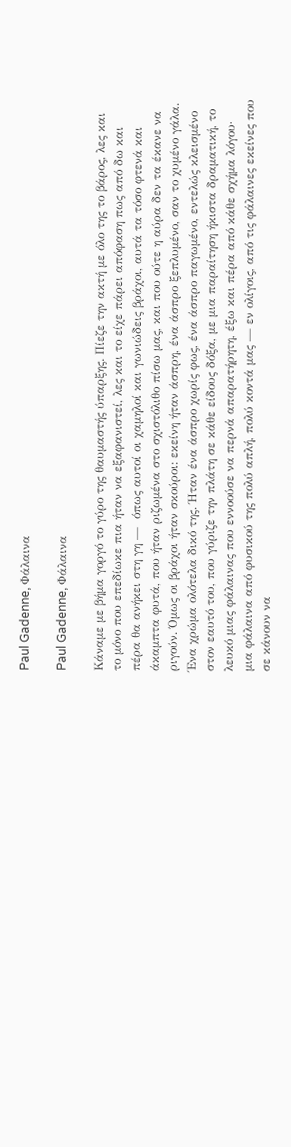Paul Gadenne, Φάλαινα

Paul Gadenne, Φάλαινα

Κάναμε με βήμα γοργό το γύρο της θαυμαστής ύπαρξης. Πίεζε την ακτή με όλο της το βάρος, λες και το μόνο που επεδίωκε πια ήταν να εξαφανιστεί, λες και το είχε πάρει απόφαση πως από δω και πέρα θα ανήκει στη γη —  όπως αυτοί οι χαμηλοί και γωνιώδεις βράχοι, αυτά τα τόσο φτενά και άκαμπτα φυτά, που ήταν ριζωμένα στο σχιστόλιθο πίσω μας, και που ούτε η αύρα δεν τα έκανε να ριγούν. Όμως οι βράχοι ήταν σκούροι: εκείνη ήταν άσπρη, ένα άσπρο ξεπλυμένο, σαν το χυμένο γάλα. Ένα χρώμα ολότελα δικό της. Ήταν ένα άσπρο χωρίς φως, ένα άσπρο παγωμένο, εντελώς κλεισμένο στον εαυτό του, που γύριζε την πλάτη σε κάθε είδους δόξα, με μια παραίτηση ήκιστα δραματική, το λευκό μιας φάλαινας που εννοούσε να περνά απαρατήρητη, έξω και πέρα από κάθε σχήμα λόγου· μια φάλαινα από φυσικού της πολύ απλή, πολύ κοντά μας — εν ολίγοις, από τις φάλαινες εκείνες που σε κάνουν να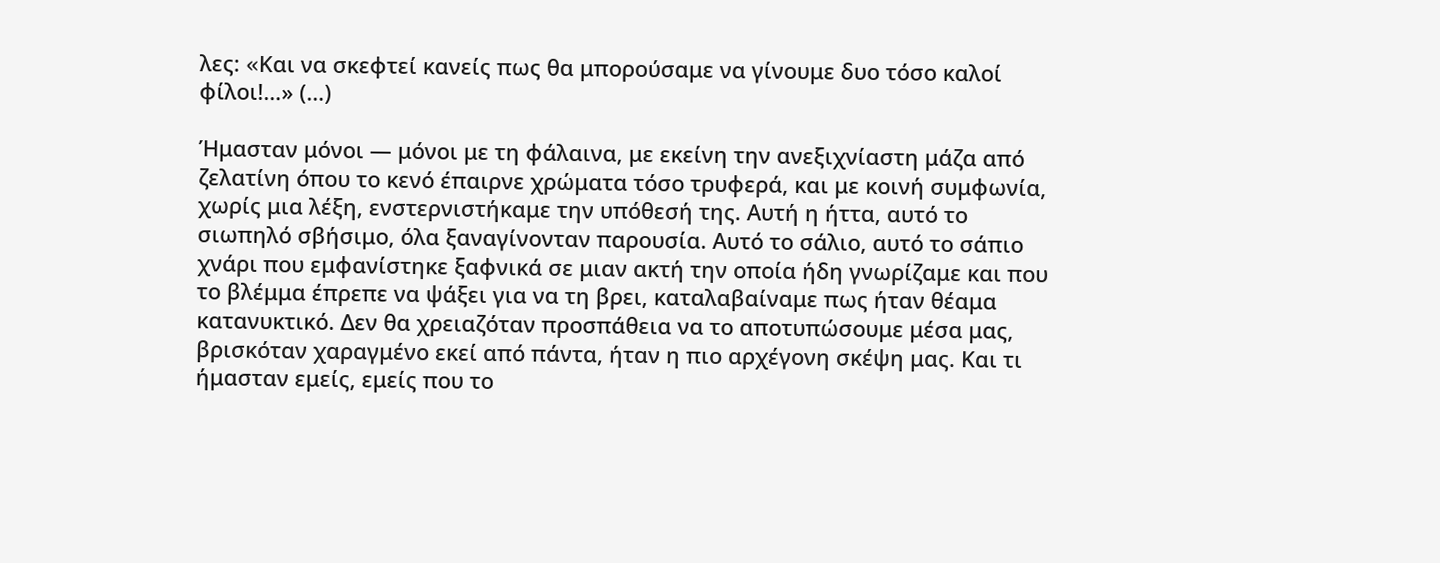λες: «Kαι να σκεφτεί κανείς πως θα μπορούσαμε να γίνουμε δυο τόσο καλοί φίλοι!…» (…)

Ήμασταν μόνοι — μόνοι με τη φάλαινα, με εκείνη την ανεξιχνίαστη μάζα από ζελατίνη όπου το κενό έπαιρνε χρώματα τόσο τρυφερά, και με κοινή συμφωνία, χωρίς μια λέξη, ενστερνιστήκαμε την υπόθεσή της. Αυτή η ήττα, αυτό το σιωπηλό σβήσιμο, όλα ξαναγίνονταν παρουσία. Αυτό το σάλιο, αυτό το σάπιο χνάρι που εμφανίστηκε ξαφνικά σε μιαν ακτή την οποία ήδη γνωρίζαμε και που το βλέμμα έπρεπε να ψάξει για να τη βρει, καταλαβαίναμε πως ήταν θέαμα κατανυκτικό. Δεν θα χρειαζόταν προσπάθεια να το αποτυπώσουμε μέσα μας, βρισκόταν χαραγμένο εκεί από πάντα, ήταν η πιο αρχέγονη σκέψη μας. Και τι ήμασταν εμείς, εμείς που το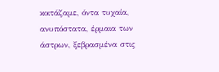κοιτάζαμε, όντα τυχαία, ανυπόστατα, έρμαια των άστρων, ξεβρασμένα στις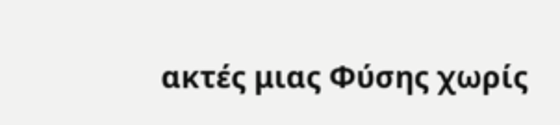ακτές μιας Φύσης χωρίς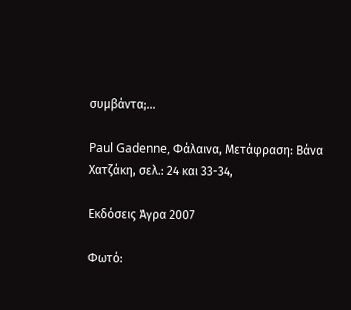συμβάντα;…

Paul Gadenne, Φάλαινα, Μετάφραση: Βάνα Χατζάκη, σελ.: 24 και 33-34,

Εκδόσεις Άγρα 2007

Φωτό: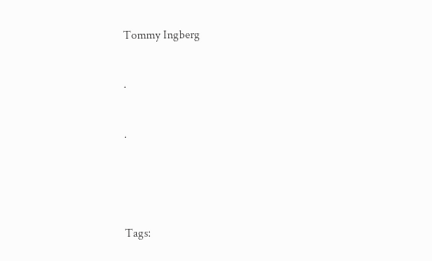Tommy Ingberg

.

.



Tags: